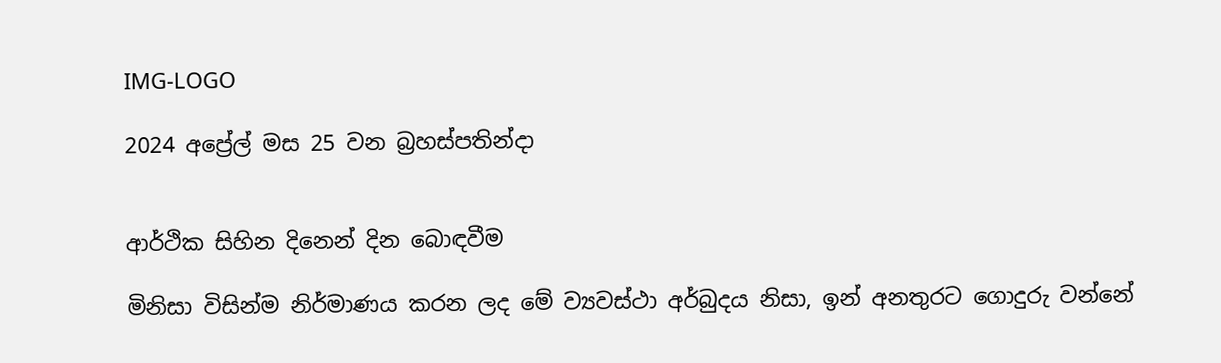IMG-LOGO

2024 අප්‍රේල් මස 25 වන බ්‍රහස්පතින්දා


ආර්ථික සිහින දිනෙන් දින බොඳවීම

මිනිසා විසින්ම නිර්මාණය කරන ලද මේ ව්‍යවස්ථා අර්බුදය නිසා, ඉන් අනතුරට ගොදුරු වන්නේ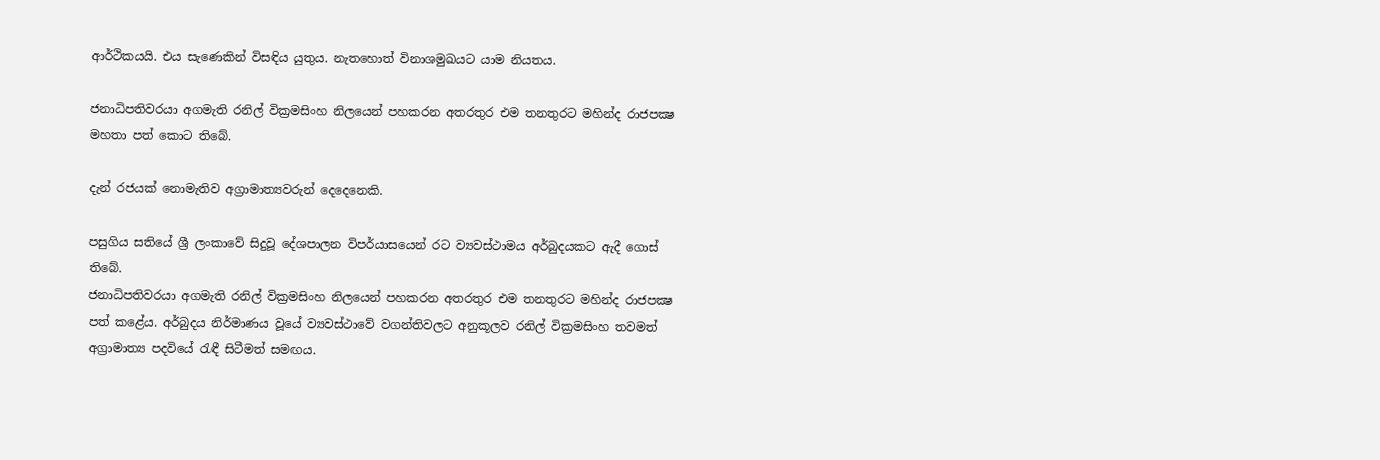ආර්ථිකයයි. එය සැණෙකින් විසඳිය යුතුය. නැතහොත් විනාශමුඛයට යාම නියතය.

ජනාධිපතිවරයා අගමැති රනිල් වික්‍රමසිංහ නිලයෙන් පහකරන අතරතුර එම තනතුරට මහින්ද රාජපක්‍ෂ මහතා පත් කොට තිබේ.

දැන් රජයක් නොමැතිව අග්‍රාමාත්‍යවරුන් දෙදෙනෙකි.

පසුගිය සතියේ ශ්‍රී ලංකාවේ සිදුවූ දේශපාලන විපර්යාසයෙන් රට ව්‍යවස්ථාමය අර්බුදයකට ඇදී ගොස් තිබේ.
ජනාධිපතිවරයා අගමැති රනිල් වික්‍රමසිංහ නිලයෙන් පහකරන අතරතුර එම තනතුරට මහින්ද රාජපක්‍ෂ පත් කළේය. අර්බුදය නිර්මාණය වූයේ ව්‍යවස්ථාවේ වගන්තිවලට අනුකූලව රනිල් වික්‍රමසිංහ තවමත් අග්‍රාමාත්‍ය පදවියේ රැඳී සිටීමත් සමඟය.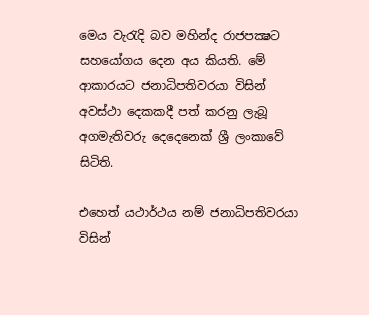මෙය වැරැදි බව මහින්ද රාජපක්‍ෂට සහයෝගය දෙන අය කියති. මේ ආකාරයට ජනාධිපතිවරයා විසින් අවස්ථා දෙකකදී පත් කරනු ලැබූ අගමැතිවරු දෙදෙනෙක් ශ්‍රී ලංකාවේ සිටිති.

එහෙත් යථාර්ථය නම් ජනාධිපතිවරයා විසින්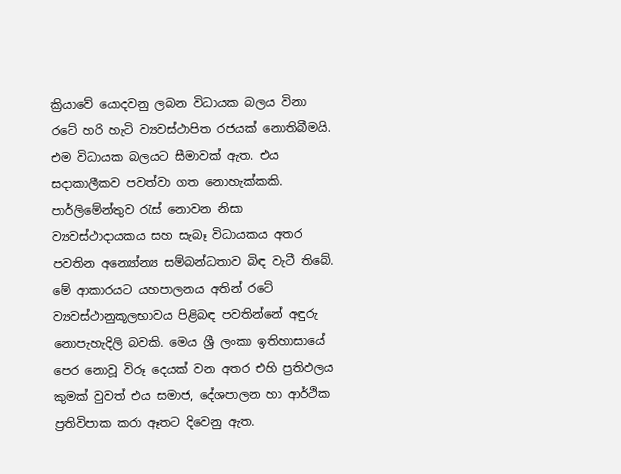ක්‍රියාවේ යොදවනු ලබන විධායක බලය විනා රටේ හරි හැටි ව්‍යවස්ථාපිත රජයක් නොතිබීමයි. එම විධායක බලයට සීමාවක් ඇත. එය සදාකාලීකව පවත්වා ගත නොහැක්කකි. පාර්ලිමේන්තුව රැස් නොවන නිසා ව්‍යවස්ථාදායකය සහ සැබෑ විධායකය අතර පවතින අන්‍යෝන්‍ය සම්බන්ධතාව බිඳ වැටී තිබේ. මේ ආකාරයට යහපාලනය අතින් රටේ ව්‍යවස්ථානුකූලභාවය පිළිබඳ පවතින්නේ අඳුරු නොපැහැදිලි බවකි. මෙය ශ්‍රී ලංකා ඉතිහාසායේ පෙර නොවූ විරූ දෙයක් වන අතර එහි ප්‍රතිඵලය කුමක් වුවත් එය සමාජ, දේශපාලන හා ආර්ථික ප්‍රතිවිපාක කරා ඈතට දිවෙනු ඇත.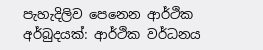පැහැදිලිව පෙනෙන ආර්ථික අර්බුදයක්: ආර්ථික වර්ධනය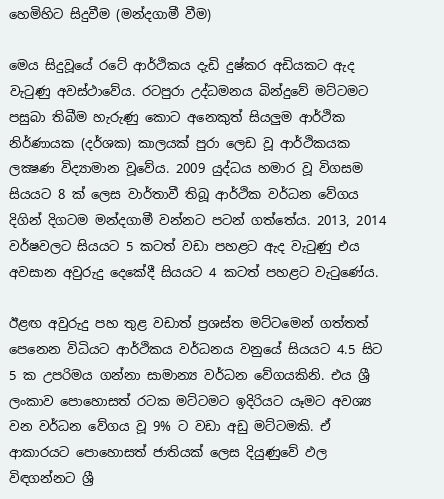හෙමිහිට සිදුවීම (මන්දගාමී වීම)

මෙය සිදුවූයේ රටේ ආර්ථිකය දැඩි දුෂ්කර අඩියකට ඇද වැටුණු අවස්ථාවේය. රටපුරා උද්ධමනය බින්දුවේ මට්ටමට පසුබා තිබීම හැරුණු කොට අනෙකුත් සියලුම ආර්ථික නිර්ණායක (දර්ශක) කාලයක් පුරා ලෙඩ වූ ආර්ථිකයක ලක්‍ෂණ විද්‍යාමාන වූවේය. 2009 යුද්ධය හමාර වූ විගසම සියයට 8 ක් ලෙස වාර්තාවී තිබූ ආර්ථික වර්ධන වේගය දිගින් දිගටම මන්දගාමී වන්නට පටන් ගත්තේය. 2013, 2014 වර්ෂවලට සියයට 5 කටත් වඩා පහළට ඇද වැටුණු එය අවසාන අවුරුදු දෙකේදී සියයට 4 කටත් පහළට වැටුණේය.

ඊළඟ අවුරුදු පහ තුළ වඩාත් ප්‍රශස්ත මට්ටමෙන් ගත්තත් පෙනෙන විධියට ආර්ථිකය වර්ධනය වනුයේ සියයට 4.5 සිට 5 ක උපරිමය ගන්නා සාමාන්‍ය වර්ධන වේගයකිනි. එය ශ්‍රී ලංකාව පොහොසත් රටක මට්ටමට ඉදිරියට යෑමට අවශ්‍ය වන වර්ධන වේගය වූ 9% ට වඩා අඩු මට්ටමකි. ඒ ආකාරයට පොහොසත් ජාතියක් ලෙස දියුණුවේ ඵල විඳගන්නට ශ්‍රී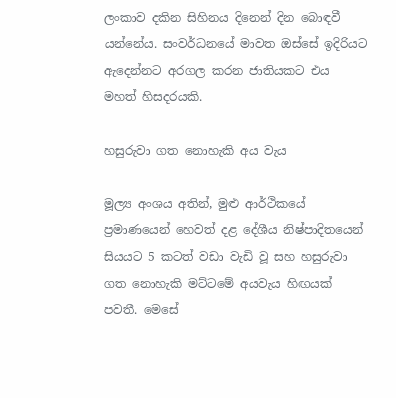ලංකාව දකින සිහිනය දිනෙන් දින බොඳවී යන්නේය. සංවර්ධනයේ මාවත ඔස්සේ ඉදිරියට ඇදෙන්නට අරගල කරන ජාතියකට එය මහත් හිසදරයකි.

හසුරුවා ගත නොහැකි අය වැය

මූල්‍ය අංශය අතින්, මුළු ආර්ථිකයේ ප්‍රමාණයෙන් හෙවත් දළ දේශීය නිෂ්පාදිතයෙන් සියයට 5 කටත් වඩා වැඩි වූ සහ හසුරුවා ගත නොහැකි මට්ටමේ අයවැය හිඟයක් පවතී. මෙසේ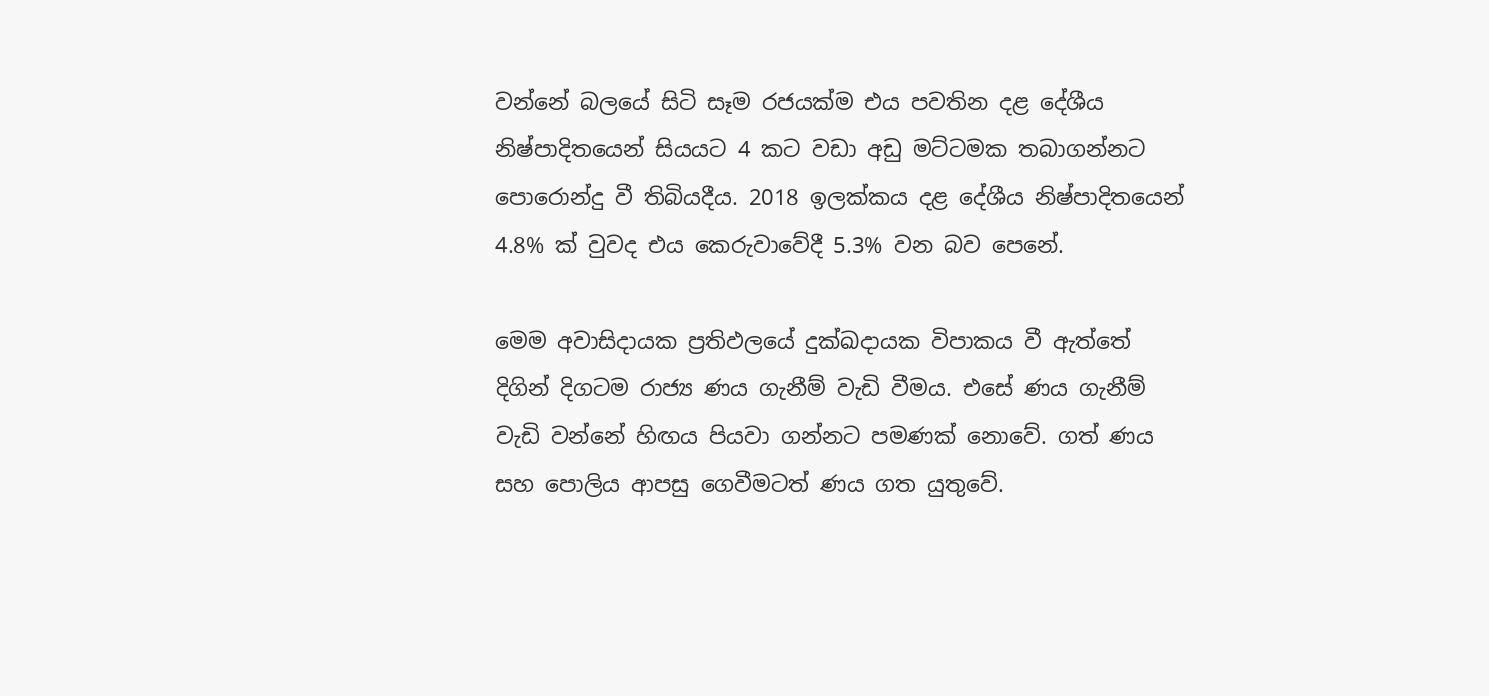වන්නේ බලයේ සිටි සෑම රජයක්ම එය පවතින දළ දේශීය නිෂ්පාදිතයෙන් සියයට 4 කට වඩා අඩු මට්ටමක තබාගන්නට පොරොන්දු වී තිබියදීය. 2018 ඉලක්කය දළ දේශීය නිෂ්පාදිතයෙන් 4.8% ක් වුවද එය කෙරුවාවේදී 5.3% වන බව පෙනේ.

මෙම අවාසිදායක ප්‍රතිඵලයේ දුක්ඛදායක විපාකය වී ඇත්තේ දිගින් දිගටම රාජ්‍ය ණය ගැනීම් වැඩි වීමය. එසේ ණය ගැනීම් වැඩි වන්නේ හිඟය පියවා ගන්නට පමණක් නොවේ. ගත් ණය සහ පොලිය ආපසු ගෙවීමටත් ණය ගත යුතුවේ.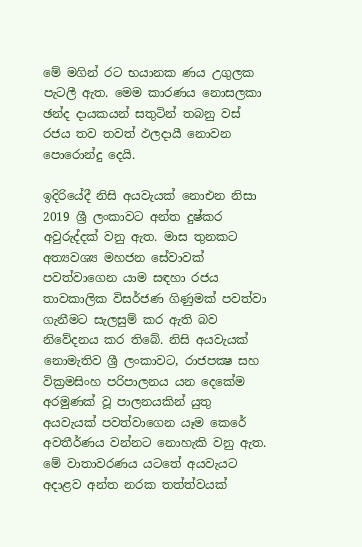මේ මගින් රට භයානක ණය උගුලක පැටලී ඇත. මෙම කාරණය නොසලකා ඡන්ද දායකයන් සතුටින් තබනු වස් රජය තව තවත් ඵලදායී නොවන පොරොන්දු දෙයි.

ඉදිරියේදී නිසි අයවැයක් නොඑන නිසා 2019 ශ්‍රී ලංකාවට අන්ත දුෂ්කර අවුරුද්දක් වනු ඇත. මාස තුනකට අත්‍යවශ්‍ය මහජන සේවාවක් පවත්වාගෙන යාම සඳහා රජය තාවකාලික විසර්ජණ ගිණුමක් පවත්වා ගැනීමට සැලසුම් කර ඇති බව නිවේදනය කර තිබේ. නිසි අයවැයක් නොමැතිව ශ්‍රී ලංකාවට, රාජපක්‍ෂ සහ වික්‍රමසිංහ පරිපාලනය යන දෙකේම අරමුණක් වූ පාලනයකින් යුතු අයවැයක් පවත්වාගෙන යෑම කෙරේ අවතීර්ණය වන්නට නොහැකි වනු ඇත. මේ වාතාවරණය යටතේ අයවැයට අදාළව අන්ත නරක තත්ත්වයක්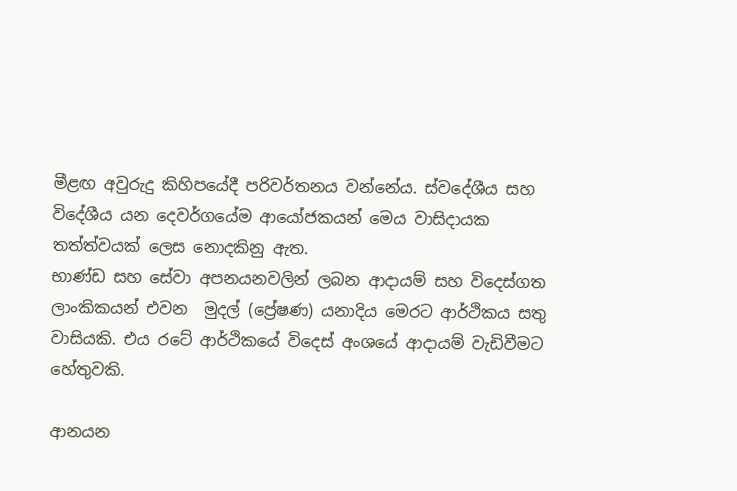මීළඟ අවුරුදු කිහිපයේදී පරිවර්තනය වන්නේය. ස්වදේශීය සහ විදේශීය යන දෙවර්ගයේම ආයෝජකයන් මෙය වාසිදායක තත්ත්වයක් ලෙස නොදකිනු ඇත.
භාණ්ඩ සහ සේවා අපනයනවලින් ලබන ආදායම් සහ විදෙස්ගත  ලාංකිකයන් එවන  මුදල් (ප්‍රේෂණ) යනාදිය මෙරට ආර්ථිකය සතු වාසියකි. එය රටේ ආර්ථිකයේ විදෙස් අංශයේ ආදායම් වැඩිවීමට හේතුවකි.

ආනයන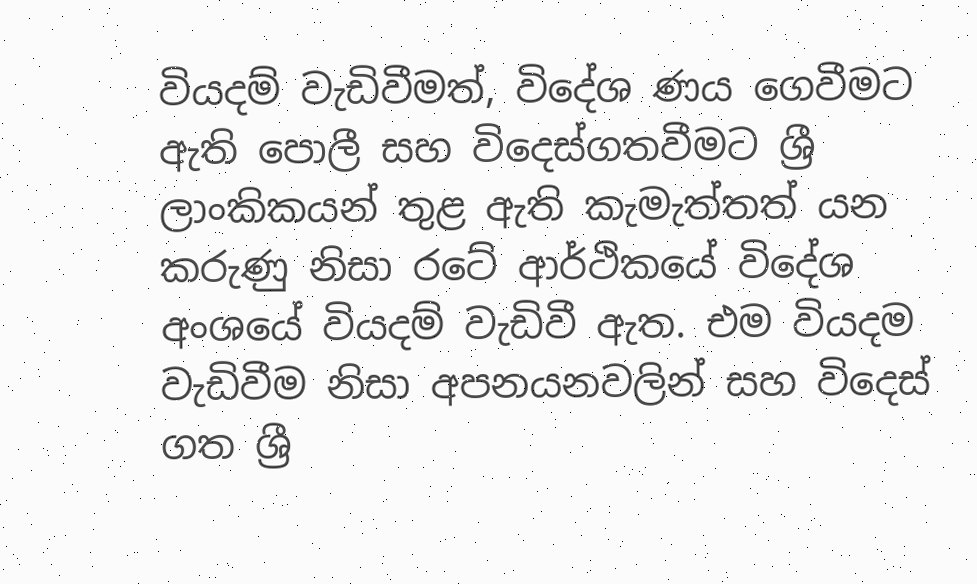වියදම් වැඩිවීමත්, විදේශ ණය ගෙවීමට ඇති පොලී සහ විදෙස්ගතවීමට ශ්‍රී ලාංකිකයන් තුළ ඇති කැමැත්තත් යන කරුණු නිසා රටේ ආර්ථිකයේ විදේශ අංශයේ වියදම් වැඩිවී ඇත. එම වියදම වැඩිවීම නිසා අපනයනවලින් සහ විදෙස් ගත ශ්‍රී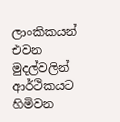ලාංකිකයන් එවන මුදල්වලින් ආර්ථිකයට හිමිවන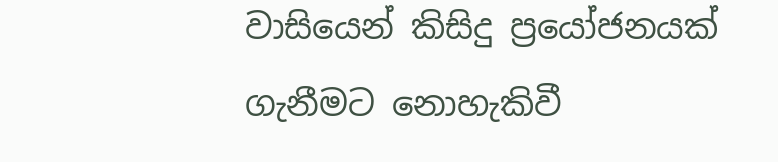වාසියෙන් කිසිදු ප්‍රයෝජනයක් ගැනීමට නොහැකිවී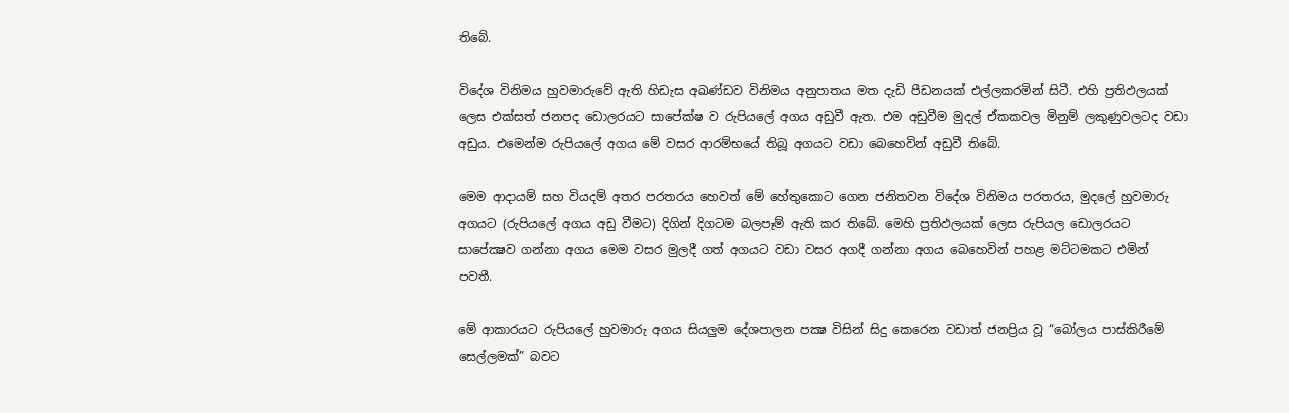තිබේ.

විදේශ විනිමය හුවමාරුවේ ඇති හිඩැස අඛණ්ඩව විනිමය අනුපාතය මත දැඩි පීඩනයක් එල්ලකරමින් සිටී. එහි ප්‍රතිඵලයක් ලෙස එක්සත් ජනපද ඩොලරයට සාපේක්ෂ ව රුපියලේ අගය අඩුවී ඇත. එම අඩුවීම මුදල් ඒකකවල මිනුම් ලකුණුවලටද වඩා අඩුය. එමෙන්ම රුපියලේ අගය මේ වසර ආරම්භයේ තිබූ අගයට වඩා බෙහෙවින් අඩුවී තිබේ.

මෙම ආදායම් සහ වියදම් අතර පරතරය හෙවත් මේ හේතුකොට ගෙන ජනිතවන විදේශ විනිමය පරතරය, මුදලේ හුවමාරු අගයට (රුපියලේ අගය අඩු වීමට) දිගින් දිගටම බලපෑම් ඇති කර තිබේ. මෙහි ප්‍රතිඵලයක් ලෙස රුපියල ඩොලරයට සාපේක්‍ෂව ගන්නා අගය මෙම වසර මුලදී ගත් අගයට වඩා වසර අගදී ගන්නා අගය බෙහෙවින් පහළ මට්ටමකට එමින් පවතී.

මේ ආකාරයට රුපියලේ හුවමාරු අගය සියලුම දේශපාලන පක්‍ෂ විසින් සිදු කෙරෙන වඩාත් ජනප්‍රිය වූ “බෝලය පාස්කිරීමේ සෙල්ලමක්” බවට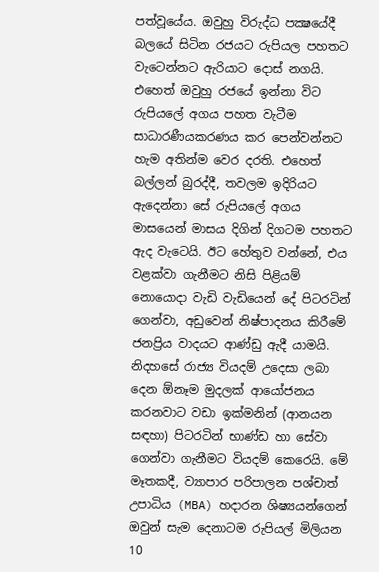පත්වූයේය. ඔවුහු විරුද්ධ පක්‍ෂයේදී බලයේ සිටින රජයට රුපියල පහතට වැටෙන්නට ඇරියාට දොස් නගයි. එහෙත් ඔවුහු රජයේ ඉන්නා විට රුපියලේ අගය පහත වැටීම සාධාරණීයකරණය කර පෙන්වන්නට හැම අතින්ම වෙර දරති. එහෙත් බල්ලන් බුරද්දී, තවලම ඉදිරියට ඇදෙන්නා සේ රුපියලේ අගය මාසයෙන් මාසය දිගින් දිගටම පහතට ඇද වැටෙයි. ඊට හේතුව වන්නේ, එය වළක්වා ගැනීමට නිසි පිළියම් නොයොදා වැඩි වැඩියෙන් දේ පිටරටින් ගෙන්වා, අඩුවෙන් නිෂ්පාදනය කිරීමේ ජනප්‍රිය වාදයට ආණ්ඩු ඇදී යාමයි.
නිදහසේ රාජ්‍ය වියදම් උදෙසා ලබා දෙන ඕනෑම මුදලක් ආයෝජනය කරනවාට වඩා ඉක්මනින් (ආනයන සඳහා) පිටරටින් භාණ්ඩ හා සේවා ගෙන්වා ගැනීමට වියදම් කෙරෙයි. මේ මෑතකදී, ව්‍යාපාර පරිපාලන පශ්චාත් උපාධිය (MBA) හදාරන ශිෂ්‍යයන්ගෙන් ඔවුන් සැම දෙනාටම රුපියල් මිලියන 10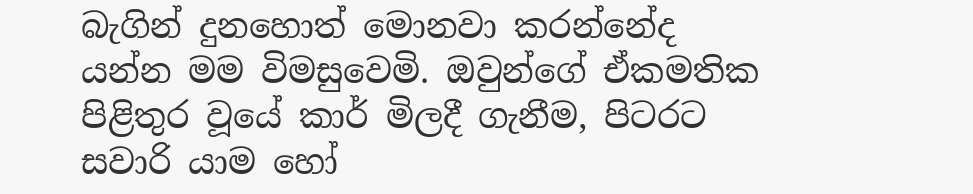බැගින් දුනහොත් මොනවා කරන්නේද යන්න මම විමසුවෙමි. ඔවුන්ගේ ඒකමතික පිළිතුර වූයේ කාර් මිලදී ගැනීම, පිටරට සවාරි යාම හෝ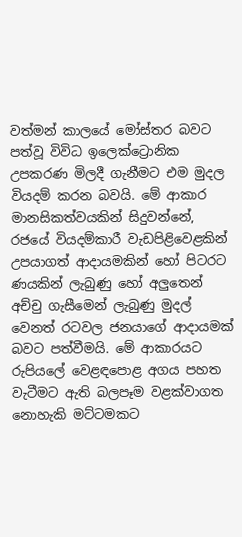වත්මන් කාලයේ මෝස්තර බවට පත්වූ විවිධ ඉලෙක්ට්‍රොනික උපකරණ මිලදී ගැනීමට එම මුදල වියදම් කරන බවයි. මේ ආකාර මානසිකත්වයකින් සිදුවන්නේ, රජයේ වියදම්කාරී වැඩපිළිවෙළකින් උපයාගත් ආදායමකින් හෝ පිටරට ණයකින් ලැබුණු හෝ අලුතෙන් අච්චු ගැසීමෙන් ලැබුණු මුදල් වෙනත් රටවල ජනයාගේ ආදායමක් බවට පත්වීමයි. මේ ආකාරයට රුපියලේ වෙළඳපොළ අගය පහත වැටීමට ඇති බලපෑම වළක්වාගත නොහැකි මට්ටමකට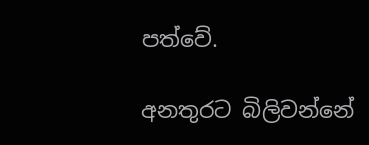පත්වේ.

අනතුරට බිලිවන්නේ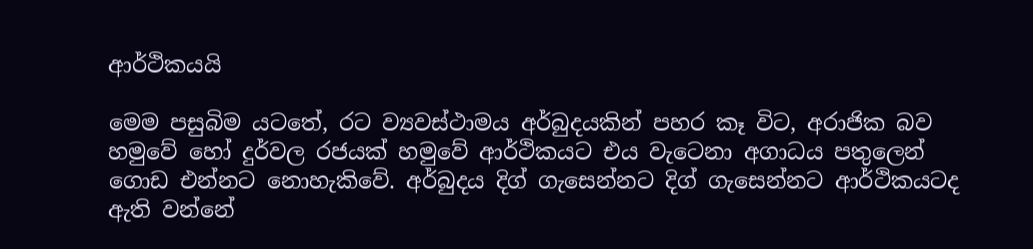ආර්ථිකයයි

මෙම පසුබිම යටතේ, රට ව්‍යවස්ථාමය අර්බුදයකින් පහර කෑ විට, අරාජික බව හමුවේ හෝ දුර්වල රජයක් හමුවේ ආර්ථිකයට එය වැටෙනා අගාධය පතුලෙන් ගොඩ එන්නට නොහැකිවේ. අර්බුදය දිග් ගැසෙන්නට දිග් ගැසෙන්නට ආර්ථිකයටද ඇති වන්නේ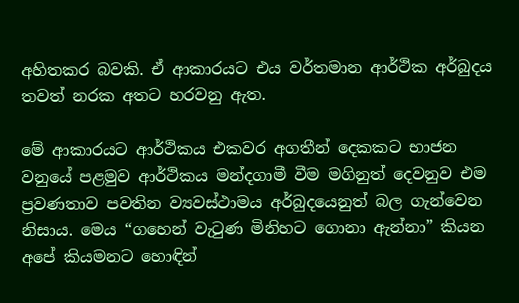අහිතකර බවකි. ඒ ආකාරයට එය වර්තමාන ආර්ථික අර්බුදය තවත් නරක අතට හරවනු ඇත.

මේ ආකාරයට ආර්ථිකය එකවර අගතීන් දෙකකට භාජන වනුයේ පළමුව ආර්ථිකය මන්දගාමී වීම මගිනුත් දෙවනුව එම ප්‍රවණතාව පවතින ව්‍යවස්ථාමය අර්බුදයෙනුත් බල ගැන්වෙන නිසාය. මෙය “ගහෙන් වැටුණ මිනිහට ගොනා ඇන්නා” කියන අපේ කියමනට හොඳින්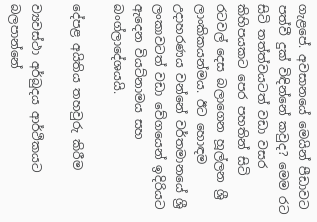ගැළපේ. අවසානයේ මෙයින් පීඩාවට පත්වී දුක් විඳින්නේ කවුද? මෙම රට සිටි තත්ත්වයටත් වඩා වසර කිහිපයකට පෙර පහතින් සිටි රටවල් දෙස බලාගෙන හූල්ලන ශ්‍රී ලාංකිකයන්මය. ඊට හොඳම උදාහරණය වන්නේ වර්තමානයේ ශ්‍රී ලංකාවටත් වඩා වේගයෙන් ඉදිරියට ඇදෙන වියට්නාමය සහ බංග්ලාදේශයයි.

දේපළ අයිතිය තහවුරු කිරීම

ව්‍යවස්ථා අර්බුදය ආර්ථිකයට බලපාන්නේ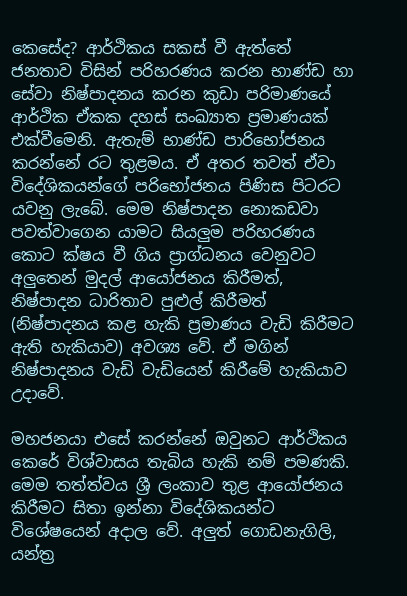කෙසේද? ආර්ථිකය සකස් වී ඇත්තේ ජනතාව විසින් පරිහරණය කරන භාණ්ඩ හා සේවා නිෂ්පාදනය කරන කුඩා පරිමාණයේ ආර්ථික ඒකක දහස් සංඛ්‍යාත ප්‍රමාණයක් එක්වීමෙනි. ඇතැම් භාණ්ඩ පාරිභෝජනය කරන්නේ රට තුළමය. ඒ අතර තවත් ඒවා විදේශිකයන්ගේ පරිභෝජනය පිණිස පිටරට යවනු ලැබේ. මෙම නිෂ්පාදන නොකඩවා පවත්වාගෙන යාමට සියලුම පරිහරණය කොට ක්ෂය වී ගිය ප්‍රාග්ධනය වෙනුවට අලුතෙන් මුදල් ආයෝජනය කිරීමත්, නිෂ්පාදන ධාරිතාව පුළුල් කිරීමත් (නිෂ්පාදනය කළ හැකි ප්‍රමාණය වැඩි කිරීමට ඇති හැකියාව) අවශ්‍ය වේ. ඒ මගින් නිෂ්පාදනය වැඩි වැඩියෙන් කිරීමේ හැකියාව උදාවේ.

මහජනයා එසේ කරන්නේ ඔවුනට ආර්ථිකය කෙරේ විශ්වාසය තැබිය හැකි නම් පමණකි. මෙම තත්ත්වය ශ්‍රී ලංකාව තුළ ආයෝජනය කිරීමට සිතා ඉන්නා විදේශිකයන්ට විශේෂයෙන් අදාල වේ. අලුත් ගොඩනැගිලි, යන්ත්‍ර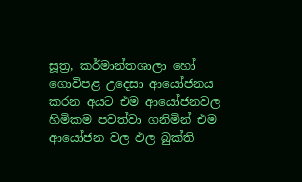සූත්‍ර, කර්මාන්තශාලා හෝ ගොවිපළ උදෙසා ආයෝජනය කරන අයට එම ආයෝජනවල හිමිකම පවත්වා ගනිමින් එම ආයෝජන වල ඵල බුක්ති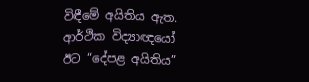විඳීමේ අයිතිය ඇත. ආර්ථික විද්‍යාඥයෝ ඊට “දේපළ අයිතිය”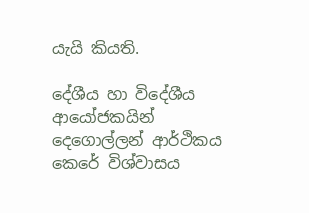යැයි කියති.

දේශීය හා විදේශීය ආයෝජකයින් දෙගොල්ලන් ආර්ථිකය කෙරේ විශ්වාසය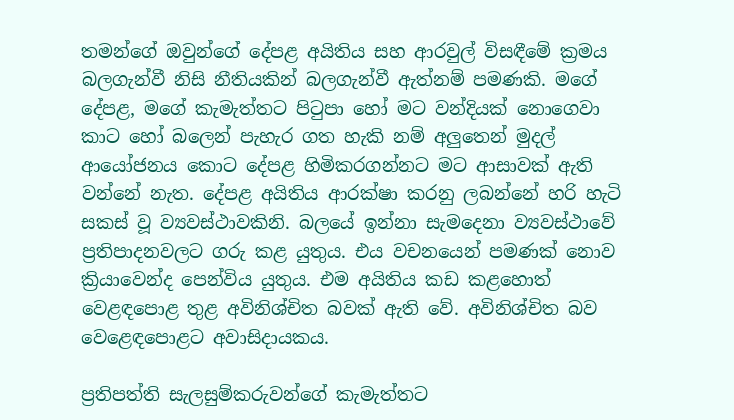තමන්ගේ ඔවුන්ගේ දේපළ අයිතිය සහ ආරවුල් විසඳීමේ ක්‍රමය බලගැන්වී නිසි නීතියකින් බලගැන්වී ඇත්නම් පමණකි. මගේ දේපළ, මගේ කැමැත්තට පිටුපා හෝ මට වන්දියක් නොගෙවා කාට හෝ බලෙන් පැහැර ගත හැකි නම් අලුතෙන් මුදල් ආයෝජනය කොට දේපළ හිමිකරගන්නට මට ආසාවක් ඇති වන්නේ නැත. දේපළ අයිතිය ආරක්ෂා කරනු ලබන්නේ හරි හැටි සකස් වූ ව්‍යවස්ථාවකිනි. බලයේ ඉන්නා සැමදෙනා ව්‍යවස්ථාවේ ප්‍රතිපාදනවලට ගරු කළ යුතුය. එය වචනයෙන් පමණක් නොව ක්‍රියාවෙන්ද පෙන්විය යුතුය. එම අයිතිය කඩ කළහොත් වෙළඳපොළ තුළ අවිනිශ්චිත බවක් ඇති වේ. අවිනිශ්චිත බව වෙළෙඳපොළට අවාසිදායකය.

ප්‍රතිපත්ති සැලසුම්කරුවන්ගේ කැමැත්තට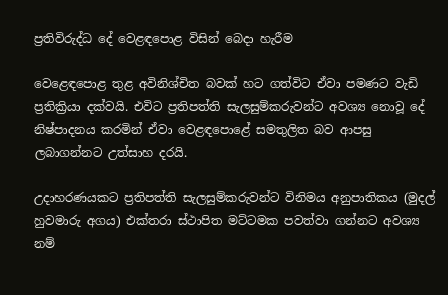ප්‍රතිවිරුද්ධ දේ වෙළඳපොළ විසින් බෙදා හැරීම

වෙළෙඳපොළ තුළ අවිනිශ්චිත බවක් හට ගත්විට ඒවා පමණට වැඩි ප්‍රතික්‍රියා දක්වයි. එවිට ප්‍රතිපත්ති සැලසුම්කරුවන්ට අවශ්‍ය නොවූ දේ නිෂ්පාදනය කරමින් ඒවා වෙළඳපොළේ සමතුලිත බව ආපසු ලබාගන්නට උත්සාහ දරයි.

උදාහරණයකට ප්‍රතිපත්ති සැලසුම්කරුවන්ට විනිමය අනුපාතිකය (මුදල් හුවමාරු අගය) එක්තරා ස්ථාපිත මට්ටමක පවත්වා ගන්නට අවශ්‍ය නම්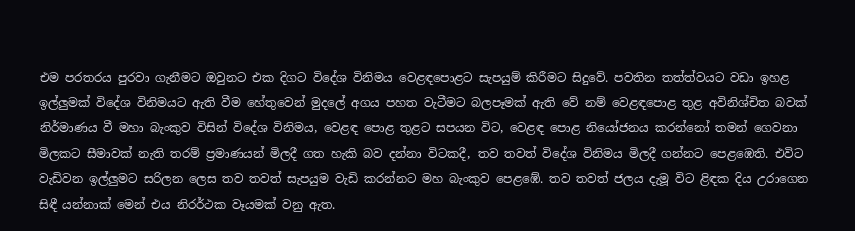එම පරතරය පුරවා ගැනීමට ඔවුනට එක දිගට විදේශ විනිමය වෙළඳපොළට සැපයුම් කිරීමට සිදුවේ. පවතින තත්ත්වයට වඩා ඉහළ ඉල්ලුමක් විදේශ විනිමයට ඇති වීම හේතුවෙන් මුදලේ අගය පහත වැටීමට බලපෑමක් ඇති වේ නම් වෙළඳපොළ තුළ අවිනිශ්චිත බවක් නිර්මාණය වී මහා බැංකුව විසින් විදේශ විනිමය, වෙළඳ පොළ තුළට සපයන විට, වෙළඳ පොළ නියෝජනය කරන්නෝ තමන් ගෙවනා මිලකට සීමාවක් නැති තරම් ප්‍රමාණයන් මිලදී ගත හැකි බව දන්නා විටකදී, තව තවත් විදේශ විනිමය මිලදී ගන්නට පෙළඹෙති. එවිට වැඩිවන ඉල්ලුමට සරිලන ලෙස තව තවත් සැපයුම වැඩි කරන්නට මහ බැංකුව පෙළඹේ. තව තවත් ජලය දැමූ විට ළිඳක දිය උරාගෙන සිඳී යන්නාක් මෙන් එය නිරර්ථක වෑයමක් වනු ඇත.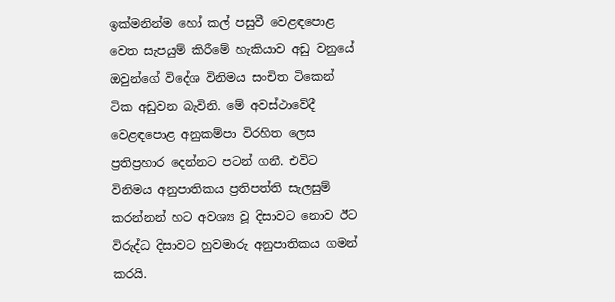ඉක්මනින්ම හෝ කල් පසුවී වෙළඳපොළ වෙත සැපයුම් කිරීමේ හැකියාව අඩු වනුයේ ඔවුන්ගේ විදේශ විනිමය සංචිත ටිකෙන් ටික අඩුවන බැවිනි. මේ අවස්ථාවේදී වෙළඳපොළ අනුකම්පා විරහිත ලෙස ප්‍රතිප්‍රහාර දෙන්නට පටන් ගනී. එවිට විනිමය අනුපාතිකය ප්‍රතිපත්ති සැලසුම් කරන්නන් හට අවශ්‍ය වූ දිසාවට නොව ඊට විරුද්ධ දිසාවට හුවමාරු අනුපාතිකය ගමන් කරයි.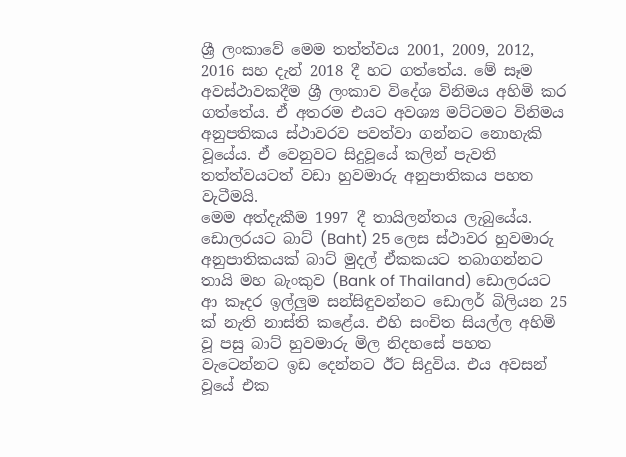ශ්‍රී ලංකාවේ මෙම තත්ත්වය 2001, 2009, 2012, 2016 සහ දැන් 2018 දී හට ගත්තේය. මේ සෑම අවස්ථාවකදීම ශ්‍රී ලංකාව විදේශ විනිමය අහිමි කර ගත්තේය. ඒ අතරම එයට අවශ්‍ය මට්ටමට විනිමය අනුපතිකය ස්ථාවරව පවත්වා ගන්නට නොහැකි වූයේය. ඒ වෙනුවට සිදුවූයේ කලින් පැවති තත්ත්වයටත් වඩා හුවමාරු අනුපාතිකය පහත වැටීමයි.
මෙම අත්දැකීම 1997 දී තායිලන්තය ලැබුයේය. ඩොලරයට බාට් (Baht) 25 ලෙස ස්ථාවර හුවමාරු අනුපාතිකයක් බාට් මුදල් ඒකකයට තබාගන්නට තායි මහ බැංකුව (Bank of Thailand) ඩොලරයට ආ කෑදර ඉල්ලුම සන්සිඳුවන්නට ඩොලර් බිලියන 25 ක් නැති නාස්ති කළේය. එහි සංචිත සියල්ල අහිමි වූ පසු බාට් හුවමාරු මිල නිදහසේ පහත වැටෙන්නට ඉඩ දෙන්නට ඊට සිදුවිය. එය අවසන් වූයේ එක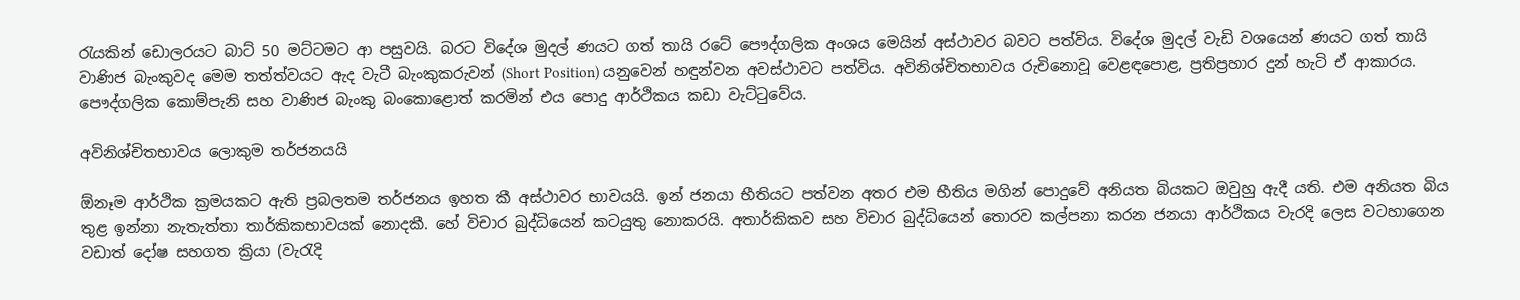රැයකින් ඩොලරයට බාට් 50 මට්ටමට ආ පසුවයි. බරට විදේශ මුදල් ණයට ගත් තායි රටේ පෞද්ගලික අංශය මෙයින් අස්ථාවර බවට පත්විය. විදේශ මුදල් වැඩි වශයෙන් ණයට ගත් තායි වාණිජ බැංකුවද මෙම තත්ත්වයට ඇද වැටී බැංකුකරුවන් (Short Position) යනුවෙන් හඳුන්වන අවස්ථාවට පත්විය. අවිනිශ්චිතභාවය රුචිනොවූ වෙළඳපොළ, ප්‍රතිප්‍රහාර දුන් හැටි ඒ ආකාරය. පෞද්ගලික කොම්පැනි සහ වාණිජ බැංකු බංකොළොත් කරමින් එය පොදු ආර්ථිකය කඩා වැට්ටුවේය.

අවිනිශ්චිතභාවය ලොකුම තර්ජනයයි

ඕනෑම ආර්ථික ක්‍රමයකට ඇති ප්‍රබලතම තර්ජනය ඉහත කී අස්ථාවර භාවයයි. ඉන් ජනයා භීතියට පත්වන අතර එම භීතිය මගින් පොදුවේ අනියත බියකට ඔවුහු ඇදී යති. එම අනියත බිය තුළ ඉන්නා නැතැත්තා තාර්කිකභාවයක් නොදකී. හේ විචාර බුද්ධියෙන් කටයුතු නොකරයි. අතාර්කිකව සහ විචාර බුද්ධියෙන් තොරව කල්පනා කරන ජනයා ආර්ථිකය වැරදි ලෙස වටහාගෙන වඩාත් දෝෂ සහගත ක්‍රියා (වැරැදි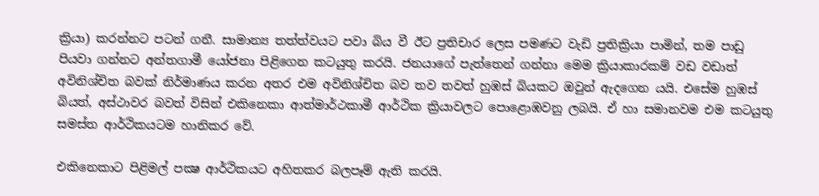ක්‍රියා) කරන්නට පටන් ගනී. සාමාන්‍ය තත්ත්වයට පවා බිය වී ඊට ප්‍රතිචාර ලෙස පමණට වැඩි ප්‍රතික්‍රියා පාමින්, තම පාඩු පියවා ගන්නට අන්තගාමී යෝජනා පිළිගෙන කටයුතු කරයි. ජනයාගේ පැත්තෙන් ගන්නා මෙම ක්‍රියාකාරකම් වඩ වඩාත් අවිනිශ්චිත බවක් නිර්මාණය කරන අතර එම අවිනිශ්චිත බව තව තවත් හුඹස් බියකට ඔවුන් ඇදගෙන යයි. එසේම හුඹස් බියත්, අස්ථාවර බවත් විසින් එකිනෙකා ආත්මාර්ථකාමී ආර්ථික ක්‍රියාවලට පොළොඹවනු ලබයි. ඒ හා සමානවම එම කටයුතු සමස්ත ආර්ථිකයටම හානිකර වේ.

එකිනෙකාට පිළිමල් පක්‍ෂ ආර්ථිකයට අහිතකර බලපෑම් ඇති කරයි.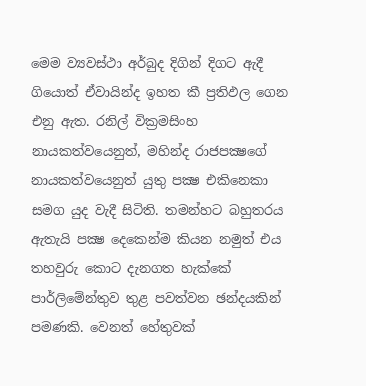මෙම ව්‍යවස්ථා අර්බුද දිගින් දිගට ඇදී ගියොත් ඒවායින්ද ඉහත කී ප්‍රතිඵල ගෙන එනු ඇත. රනිල් වික්‍රමසිංහ නායකත්වයෙනුත්, මහින්ද රාජපක්‍ෂගේ නායකත්වයෙනුත් යුතු පක්‍ෂ එකිනෙකා සමග යුද වැදී සිටිති. තමන්හට බහුතරය ඇතැයි පක්‍ෂ දෙකෙන්ම කියන නමුත් එය තහවුරු කොට දැනගත හැක්කේ පාර්ලිමේන්තුව තුළ පවත්වන ඡන්දයකින් පමණකි. වෙනත් හේතුවක්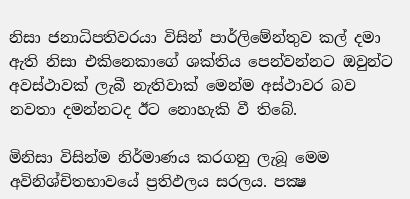නිසා ජනාධිපතිවරයා විසින් පාර්ලිමේන්තුව කල් දමා ඇති නිසා එකිනෙකාගේ ශක්තිය පෙන්වන්නට ඔවුන්ට අවස්ථාවක් ලැබී නැතිවාක් මෙන්ම අස්ථාවර බව නවතා දමන්නටද ඊට නොහැකි වී තිබේ.

මිනිසා විසින්ම නිර්මාණය කරගනු ලැබූ මෙම අවිනිශ්චිතභාවයේ ප්‍රතිඵලය සරලය. පක්‍ෂ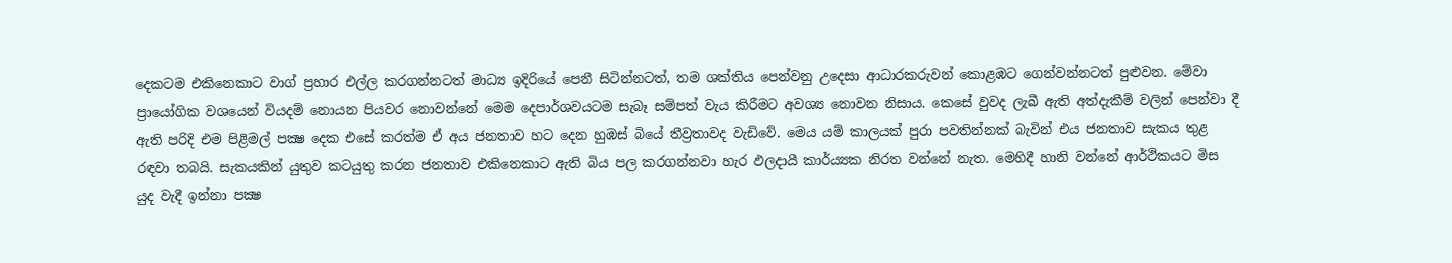දෙකටම එකිනෙකාට වාග් ප්‍රහාර එල්ල කරගන්නටත් මාධ්‍ය ඉදිරියේ පෙනී සිටින්නටත්, තම ශක්තිය පෙන්වනු උදෙසා ආධාරකරුවන් කොළඹට ගෙන්වන්නටත් පුළුවන. මේවා ප්‍රායෝගික වශයෙන් වියදම් නොයන පියවර නොවන්නේ මෙම දෙපාර්ශවයටම සැබෑ සම්පත් වැය කිරීමට අවශ්‍ය නොවන නිසාය. කෙසේ වුවද ලැබී ඇති අත්දැකීම් වලින් පෙන්වා දී ඇති පරිදි එම පිළිමල් පක්‍ෂ දෙක එසේ කරත්ම ඒ අය ජනතාව හට දෙන හුඹස් බියේ තීව්‍රතාවද වැඩිවේ. මෙය යම් කාලයක් පුරා පවතින්නක් බැවින් එය ජනතාව සැකය තුළ රඳවා තබයි. සැකයකින් යුතුව කටයුතු කරන ජනතාව එකිනෙකාට ඇති බිය පල කරගන්නවා හැර ඵලදායී කාර්ය්‍යක නිරත වන්නේ නැත. මෙහිදී හානි වන්නේ ආර්ථිකයට මිස යුද වැදී ඉන්නා පක්‍ෂ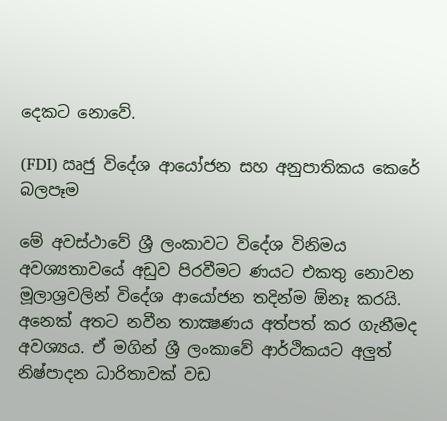දෙකට නොවේ.

(FDI) ඍජු විදේශ ආයෝජන සහ අනුපාතිකය කෙරේ බලපෑම

මේ අවස්ථාවේ ශ්‍රී ලංකාවට විදේශ විනිමය අවශ්‍යතාවයේ අඩුව පිරවීමට ණයට එකතු නොවන මූලාශ්‍රවලින් විදේශ ආයෝජන තදින්ම ඕනෑ කරයි. අනෙක් අතට නවීන තාක්‍ෂණය අත්පත් කර ගැනීමද අවශ්‍යය. ඒ මගින් ශ්‍රී ලංකාවේ ආර්ථිකයට අලුත් නිෂ්පාදන ධාරිතාවක් වඩ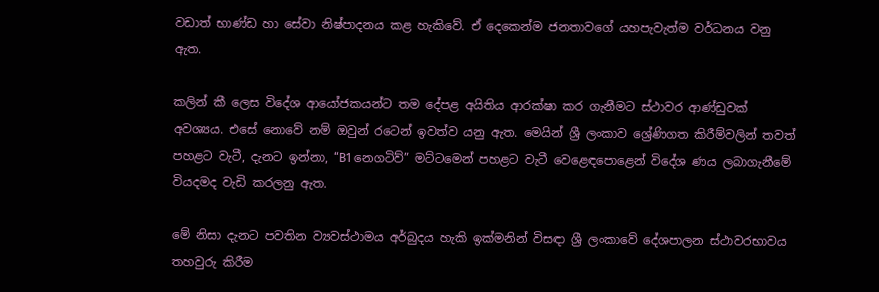වඩාත් භාණ්ඩ හා සේවා නිෂ්පාදනය කළ හැකිවේ. ඒ දෙකෙන්ම ජනතාවගේ යහපැවැත්ම වර්ධනය වනු ඇත.

කලින් කී ලෙස විදේශ ආයෝජකයන්ට තම දේපළ අයිතිය ආරක්ෂා කර ගැනීමට ස්ථාවර ආණ්ඩුවක් අවශ්‍යය. එසේ නොවේ නම් ඔවුන් රටෙන් ඉවත්ව යනු ඇත. මෙයින් ශ්‍රී ලංකාව ශ්‍රේණිගත කිරීම්වලින් තවත් පහළට වැටී, දැනට ඉන්නා, “B1 නෙගටිව්” මට්ටමෙන් පහළට වැටී වෙළෙඳපොළෙන් විදේශ ණය ලබාගැනීමේ වියදමද වැඩි කරලනු ඇත.

මේ නිසා දැනට පවතින ව්‍යවස්ථාමය අර්බුදය හැකි ඉක්මනින් විසඳා ශ්‍රී ලංකාවේ දේශපාලන ස්ථාවරභාවය තහවුරු කිරීම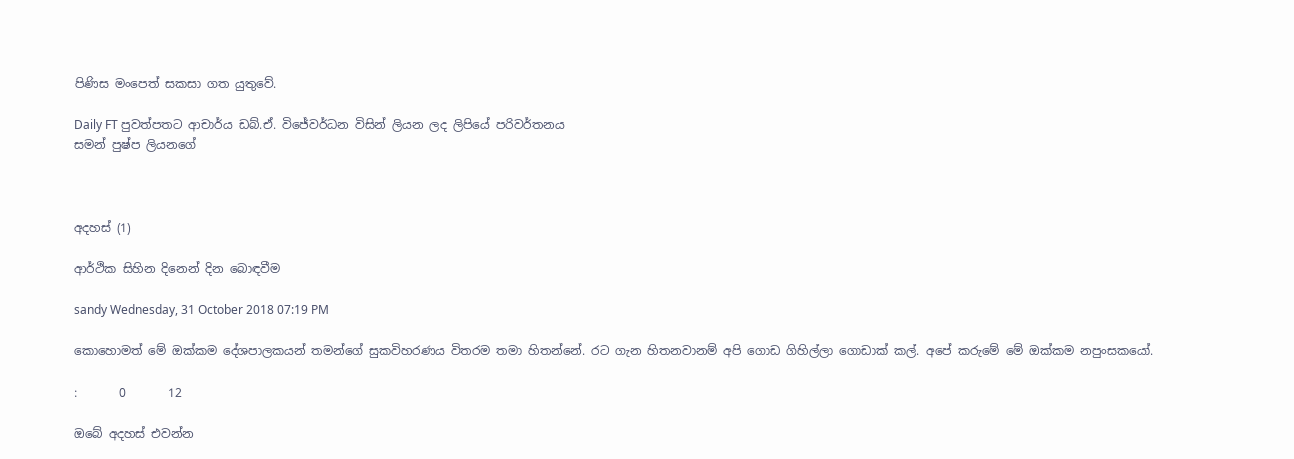පිණිස මංපෙත් සකසා ගත යුතුවේ.

Daily FT පුවත්පතට ආචාර්ය ඩබ්.ඒ. විජේවර්ධන විසින් ලියන ලද ලිපියේ පරිවර්තනය
සමන් පුෂ්ප ලියනගේ



අදහස් (1)

ආර්ථික සිහින දිනෙන් දින බොඳවීම

sandy Wednesday, 31 October 2018 07:19 PM

කොහොමත් මේ ඔක්කම දේශපාලකයන් තමන්ගේ සුකවිහරණය විතරම තමා හිතන්නේ. රට ගැන හිතනවානම් අපි ගොඩ ගිහිල්ලා ගොඩාක් කල්. අපේ කරුමේ මේ ඔක්කම නපුංසකයෝ.

:       0       12

ඔබේ අදහස් එවන්න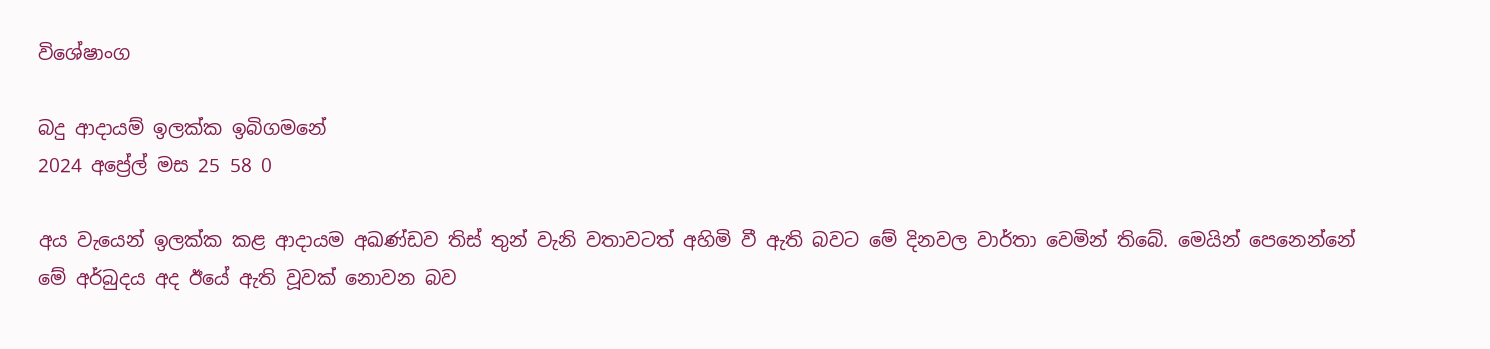විශේෂාංග

බදු ආදායම් ඉලක්ක ඉබිගමනේ
2024 අප්‍රේල් මස 25 58 0

අය වැයෙන් ඉලක්ක කළ ආදායම අඛණ්ඩව තිස් තුන් වැනි වතාවටත් අහිමි වී ඇති බවට මේ දිනවල වාර්තා වෙමින් තිබේ. මෙයින් පෙනෙන්නේ මේ අර්බුදය අද ඊයේ ඇති වූවක් නොවන බව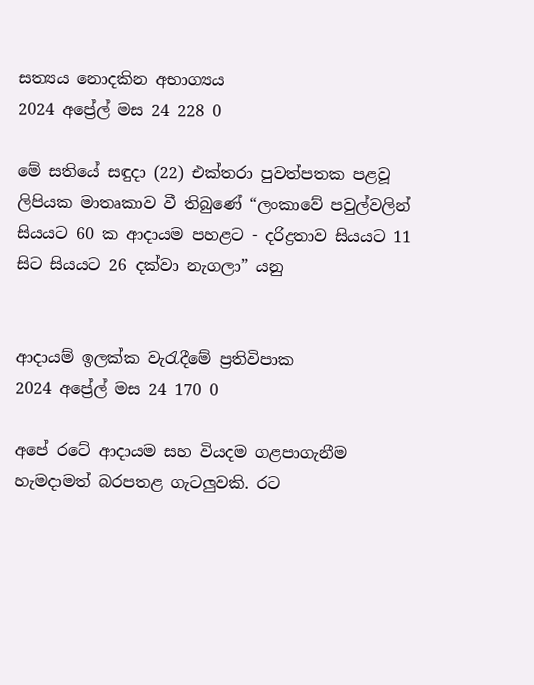සත්‍යය නොදකින අභාග්‍යය
2024 අප්‍රේල් මස 24 228 0

මේ සතියේ සඳුදා (22) එක්තරා පුවත්පතක පළවූ ලිපියක මාතෘකාව වී තිබුණේ “ලංකාවේ පවුල්වලින් සියයට 60 ක ආදායම පහළට - දරිද්‍රතාව සියයට 11 සිට සියයට 26 දක්වා නැගලා” යනු


ආදායම් ඉලක්ක වැරැදීමේ ප්‍රතිවිපාක
2024 අප්‍රේල් මස 24 170 0

අපේ රටේ ආදායම සහ වියදම ගළපාගැනීම හැමදාමත් බරපතළ ගැටලුවකි. රට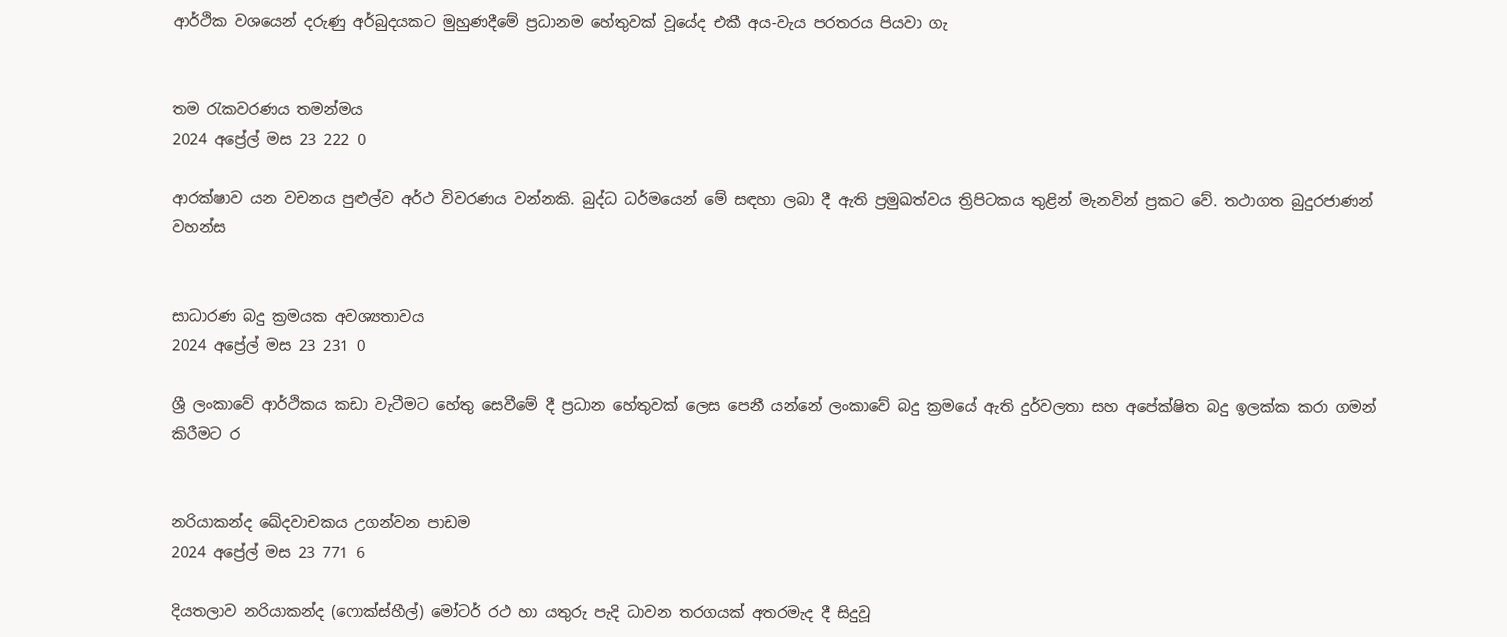ආර්ථික වශයෙන් දරුණු අර්බුදයකට මුහුණදීමේ ප්‍රධානම හේතුවක් වූයේද එකී අය-වැය පරතරය පියවා ගැ


තම රැකවරණය තමන්මය
2024 අප්‍රේල් මස 23 222 0

ආරක්ෂාව යන වචනය පුළුල්ව අර්ථ විවරණය වන්නකි. බුද්ධ ධර්මයෙන් මේ සඳහා ලබා දී ඇති ප්‍රමුඛත්වය ත්‍රිපිටකය තුළින් මැනවින් ප්‍රකට වේ. තථාගත බුදුරජාණන් වහන්ස


සාධාරණ බදු ක්‍රමයක අවශ්‍යතාවය
2024 අප්‍රේල් මස 23 231 0

ශ්‍රී ලංකාවේ ආර්ථිකය කඩා වැටීමට හේතු සෙවීමේ දී ප්‍රධාන හේතුවක් ලෙස පෙනී යන්නේ ලංකාවේ බදු ක්‍රමයේ ඇති දුර්වලතා සහ අපේක්ෂිත බදු ඉලක්ක කරා ගමන් කිරීමට ර


නරියාකන්ද ඛේදවාචකය උගන්වන පාඩම
2024 අප්‍රේල් මස 23 771 6

දියතලාව නරියාකන්ද (ෆොක්ස්හීල්) මෝටර් රථ හා යතුරු පැදි ධාවන තරගයක් අතරමැද දී සිදුවූ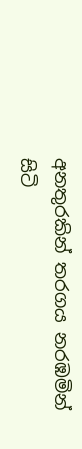අනතුරකින් තරගය නරඹමින් සිටි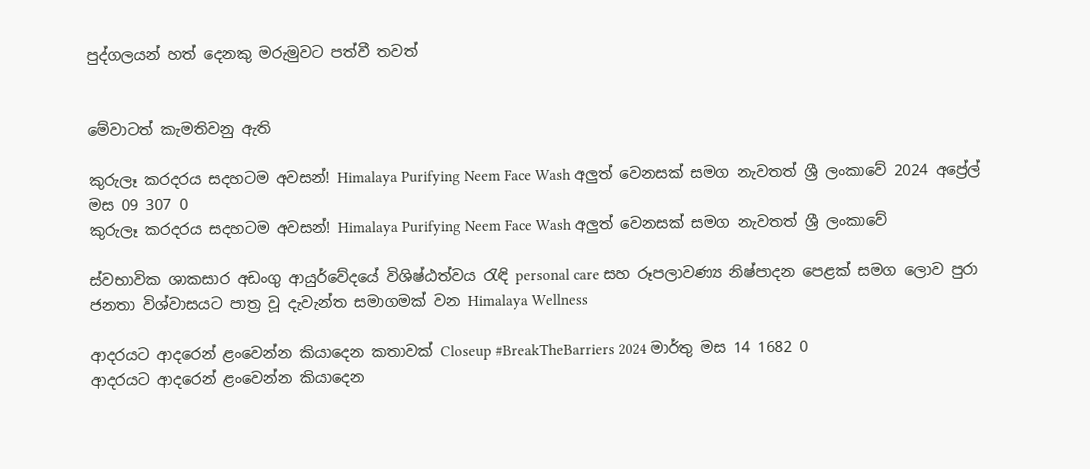පුද්ගලයන් හත් දෙනකු මරුමුවට පත්වී තවත්


මේවාටත් කැමතිවනු ඇති

කුරුලෑ කරදරය සදහටම අවසන්! Himalaya Purifying Neem Face Wash අලුත් වෙනසක් සමග නැවතත් ශ්‍රී ලංකාවේ 2024 අප්‍රේල් මස 09 307 0
කුරුලෑ කරදරය සදහටම අවසන්! Himalaya Purifying Neem Face Wash අලුත් වෙනසක් සමග නැවතත් ශ්‍රී ලංකාවේ

ස්වභාවික ශාකසාර අඩංගු ආයුර්වේදයේ විශිෂ්ඨත්වය රැඳි personal care සහ රූපලාවණ්‍ය නිෂ්පාදන පෙළක් සමග ලොව පුරා ජනතා විශ්වාසයට පාත්‍ර වූ දැවැන්ත සමාගමක් වන Himalaya Wellness

ආදරයට ආදරෙන් ළංවෙන්න කියාදෙන කතාවක් Closeup #BreakTheBarriers 2024 මාර්තු මස 14 1682 0
ආදරයට ආදරෙන් ළංවෙන්න කියාදෙන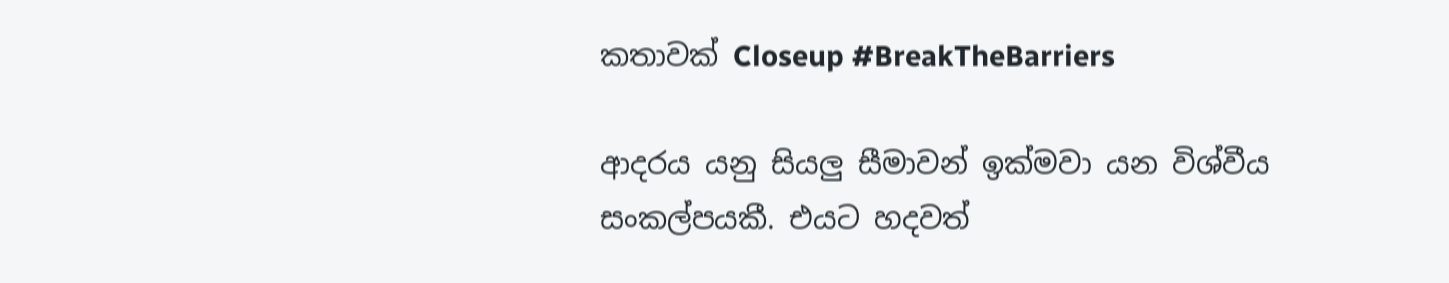කතාවක් Closeup #BreakTheBarriers

ආදරය යනු සියලු සීමාවන් ඉක්මවා යන විශ්වීය සංකල්පයකී. එයට හදවත්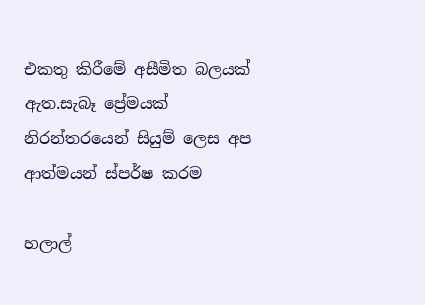එකතු කිරීමේ අසීමිත බලයක් ඇත.සැබෑ ප්‍රේමයක් නිරන්තරයෙන් සියුම් ලෙස අප ආත්මයන් ස්පර්ෂ කරම

හලාල්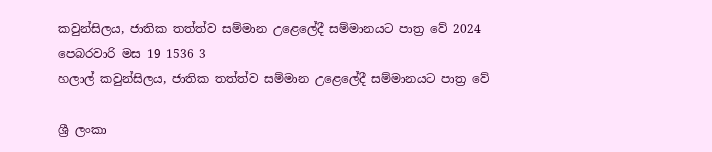කවුන්සිලය, ජාතික තත්ත්ව සම්මාන උළෙලේදී සම්මානයට පාත්‍ර වේ 2024 පෙබරවාරි මස 19 1536 3
හලාල් කවුන්සිලය, ජාතික තත්ත්ව සම්මාන උළෙලේදී සම්මානයට පාත්‍ර වේ

ශ්‍රී ලංකා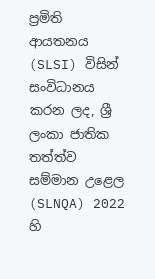ප්‍රමිති ආයතනය (SLSI) විසින් සංවිධානය කරන ලද, ශ්‍රී ලංකා ජාතික තත්ත්ව සම්මාන උළෙල (SLNQA) 2022 හි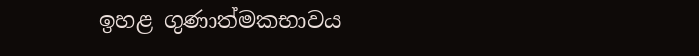ඉහළ ගුණාත්මකභාවය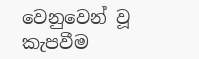වෙනුවෙන් වූ කැපවීම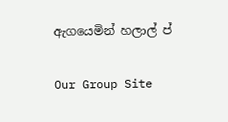ඇගයෙමින් හලාල් ප්

Our Group Site